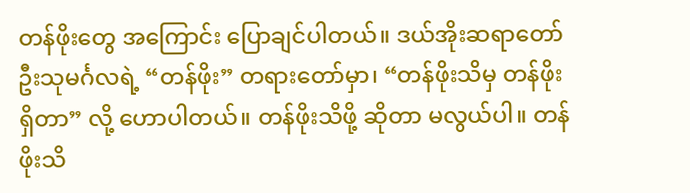တန်ဖိုးတွေ အကြောင်း ပြောချင်ပါတယ်။ ဒယ်အိုးဆရာတော် ဦးသုမင်္ဂလရဲ့ “တန်ဖိုး” တရားတော်မှာ၊ “တန်ဖိုးသိမှ တန်ဖိုးရှိတာ” လို့ ဟောပါတယ်။ တန်ဖိုးသိဖို့ ဆိုတာ မလွယ်ပါ။ တန်ဖိုးသိ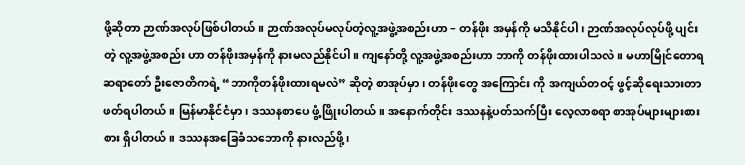ဖို့ဆိုတာ ဉာဏ်အလုပ်ဖြစ်ပါတယ်။ ဉာဏ်အလုပ်မလုပ်တဲ့လူ့အဖွဲ့အစည်းဟာ – တန်ဖိုး အမှန်ကို မသိနိုင်ပါ၊ ဉာဏ်အလုပ်လုပ်ဖို့ ပျင်းတဲ့ လူ့အဖွဲ့အစည်း ဟာ တန်ဖိုးအမှန်ကို နားမလည်နိုင်ပါ။ ကျနော်တို့ လူ့အဖွဲ့အစည်းဟာ ဘာကို တန်ဖိုးထားပါသလဲ။ မဟာမြိုင်တောရ ဆရာတော် ဦးဇောတိကရဲ့ “ဘာကိုတန်ဖိုးထားရမလဲ” ဆိုတဲ့ စာအုပ်မှာ၊ တန်ဖိုးတွေ အကြောင်း ကို အကျယ်တဝင့် ဖွင့်ဆိုရေးသားတာဖတ်ရပါတယ်။ မြန်မာနိုင်ငံမှာ၊ ဒဿနစာပေ ဖွံ့ဖြိုးပါတယ်။ အနောက်တိုင်း ဒဿနနဲ့ပတ်သက်ပြီး လေ့လာစရာ စာအုပ်များများစားစား ရှိပါတယ်။ ဒဿနအခြေခံသဘောကို နားလည်ဖို့၊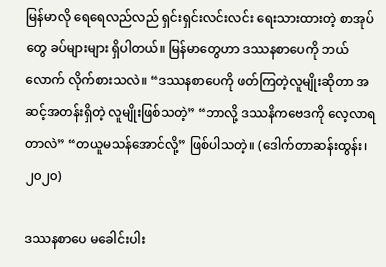မြန်မာလို ရေရေလည်လည် ရှင်းရှင်းလင်းလင်း ရေးသားထားတဲ့ စာအုပ်တွေ ခပ်များများ ရှိပါတယ်။ မြန်မာတွေဟာ ဒဿနစာပေကို ဘယ်လောက် လိုက်စားသလဲ။ “ဒဿနစာပေကို ဖတ်ကြတဲ့လူမျိုးဆိုတာ အဆင့်အတန်းရှိတဲ့ လူမျိုးဖြစ်သတဲ့” “ဘာလို့ ဒဿနိကဗေဒကို လေ့လာရတာလဲ” “တယူမသန်အောင်လို့” ဖြစ်ပါသတဲ့။ (ဒေါက်တာဆန်းထွန်း၊ ၂၀၂၀)

ဒဿနစာပေ မခေါင်းပါး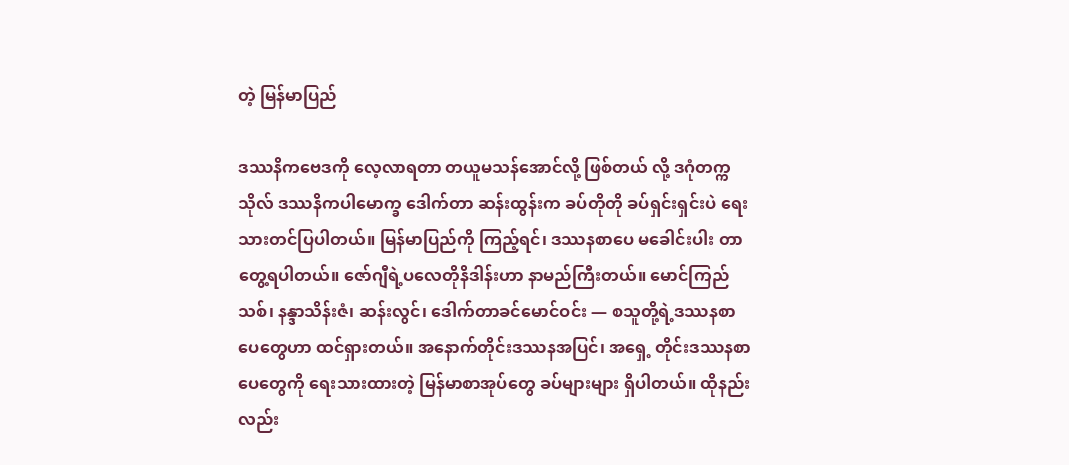တဲ့ မြန်မာပြည်

ဒဿနိကဗေဒကို လေ့လာရတာ တယူမသန်အောင်လို့ ဖြစ်တယ် လို့ ဒဂုံတက္ကသိုလ် ဒဿနိကပါမောက္ခ ဒေါက်တာ ဆန်းထွန်းက ခပ်တိုတို ခပ်ရှင်းရှင်းပဲ ရေးသားတင်ပြပါတယ်။ မြန်မာပြည်ကို ကြည့်ရင်၊ ဒဿနစာပေ မခေါင်းပါး တာတွေ့ရပါတယ်။ ဇော်ဂျီရဲ့ပလေတိုနိဒါန်းဟာ နာမည်ကြီးတယ်။ မောင်ကြည်သစ်၊ နန္ဒာသိန်းဇံ၊ ဆန်းလွင်၊ ဒေါက်တာခင်မောင်ဝင်း — စသူတို့ရဲ့ဒဿနစာပေတွေဟာ ထင်ရှားတယ်။ အနောက်တိုင်းဒဿနအပြင်၊ အရှေ့ တိုင်းဒဿနစာပေတွေကို ရေးသားထားတဲ့ မြန်မာစာအုပ်တွေ ခပ်များများ ရှိပါတယ်။ ထိုနည်းလည်း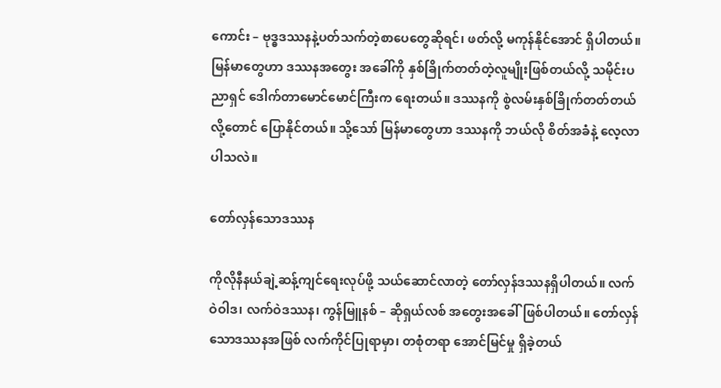ကောင်း – ဗုဒ္ဓဒဿနနဲ့ပတ်သက်တဲ့စာပေတွေဆိုရင်၊ ဖတ်လို့ မကုန်နိုင်အောင် ရှိပါတယ်။ မြန်မာတွေဟာ ဒဿနအတွေး အခေါ်ကို နှစ်ခြိုက်တတ်တဲ့လူမျိုးဖြစ်တယ်လို့ သမိုင်းပညာရှင် ဒေါက်တာမောင်မောင်ကြီးက ရေးတယ်။ ဒဿနကို စွဲလမ်းနှစ်ခြိုက်တတ်တယ်လို့တောင် ပြောနိုင်တယ်။ သို့သော် မြန်မာတွေဟာ ဒဿနကို ဘယ်လို စိတ်အခံနဲ့ လေ့လာပါသလဲ။

တော်လှန်သောဒဿန

ကိုလိုနီနယ်ချဲ့ဆန့်ကျင်ရေးလုပ်ဖို့ သယ်ဆောင်လာတဲ့ တော်လှန်ဒဿနရှိပါတယ်။ လက်ဝဲဝါဒ၊ လက်ဝဲဒဿန၊ ကွန်မြူနစ် – ဆိုရှယ်လစ် အတွေးအခေါ်ဖြစ်ပါတယ်။ တော်လှန်သောဒဿနအဖြစ် လက်ကိုင်ပြုရာမှာ၊ တစုံတရာ အောင်မြင်မှု ရှိခဲ့တယ်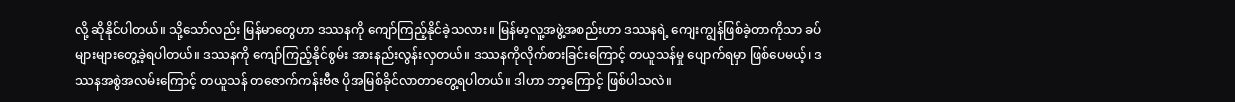လို့ ဆိုနိုင်ပါတယ်။ သို့သော်လည်း မြန်မာတွေဟာ ဒဿနကို ကျော်ကြည့်နိုင်ခဲ့သလား။ မြန်မာ့လူ့အဖွဲ့အစည်းဟာ ဒဿနရဲ့ ကျေးကျွန်ဖြစ်ခဲ့တာကိုသာ ခပ်များများတွေ့ခဲ့ရပါတယ်။ ဒဿနကို ကျော်ကြည့်နိုင်စွမ်း အားနည်းလွန်းလှတယ်။ ဒဿနကိုလိုက်စားခြင်းကြောင့် တယူသန်မှု ပျောက်ရမှာ ဖြစ်ပေမယ့်၊ ဒဿနအစွဲအလမ်းကြောင့် တယူသန် တဇောက်ကန်းဗီဇ ပိုအမြစ်ခိုင်လာတာတွေ့ရပါတယ်။ ဒါဟာ ဘာ့ကြောင့် ဖြစ်ပါသလဲ။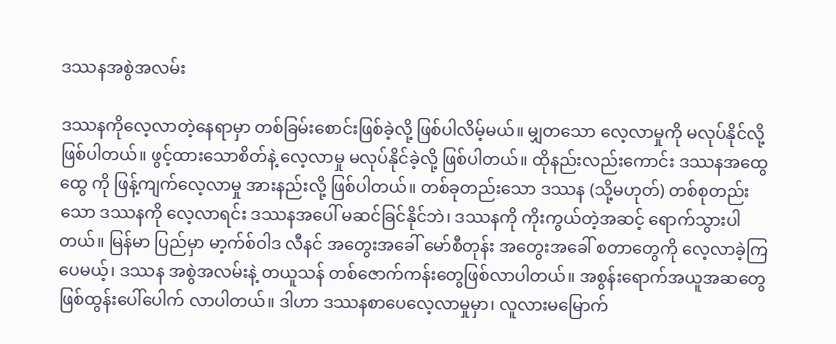ဒဿနအစွဲအလမ်း

ဒဿနကိုလေ့လာတဲ့နေရာမှာ တစ်ခြမ်းစောင်းဖြစ်ခဲ့လို့ ဖြစ်ပါလိမ့်မယ်။ မျှတသော လေ့လာမှုကို မလုပ်နိုင်လို့ ဖြစ်ပါတယ်။ ဖွင့်ထားသောစိတ်နဲ့ လေ့လာမှု မလုပ်နိုင်ခဲ့လို့ ဖြစ်ပါတယ်။ ထိုနည်းလည်းကောင်း ဒဿနအထွေထွေ ကို ဖြန့်ကျက်လေ့လာမှု အားနည်းလို့ ဖြစ်ပါတယ်။ တစ်ခုတည်းသော ဒဿန (သို့မဟုတ်) တစ်စုတည်းသော ဒဿနကို လေ့လာရင်း ဒဿနအပေါ် မဆင်ခြင်နိုင်ဘဲ၊ ဒဿနကို ကိုးကွယ်တဲ့အဆင့် ရောက်သွားပါတယ်။ မြန်မာ ပြည်မှာ မာ့က်စ်ဝါဒ လီနင် အတွေးအခေါ် မော်စီတုန်း အတွေးအခေါ် စတာတွေကို လေ့လာခဲ့ကြပေမယ့်၊ ဒဿန အစွဲအလမ်းနဲ့ တယူသန် တစ်ဇောက်ကန်းတွေဖြစ်လာပါတယ်။ အစွန်းရောက်အယူအဆတွေ ဖြစ်ထွန်းပေါ်ပေါက် လာပါတယ်။ ဒါဟာ ဒဿနစာပေလေ့လာမှုမှာ၊ လူလားမမြောက်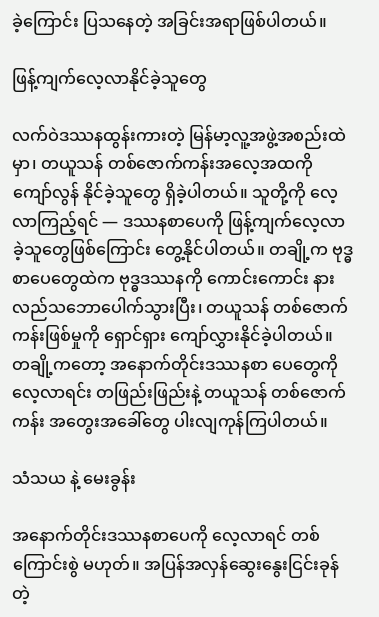ခဲ့ကြောင်း ပြသနေတဲ့ အခြင်းအရာဖြစ်ပါတယ်။

ဖြန့်ကျက်လေ့လာနိုင်ခဲ့သူတွေ

လက်ဝဲဒဿနထွန်းကားတဲ့ မြန်မာ့လူ့အဖွဲ့အစည်းထဲမှာ၊ တယူသန် တစ်ဇောက်ကန်းအလေ့အထကို ကျော်လွန် နိုင်ခဲ့သူတွေ ရှိခဲ့ပါတယ်။ သူတို့ကို လေ့လာကြည့်ရင် — ဒဿနစာပေကို ဖြန့်ကျက်လေ့လာခဲ့သူတွေဖြစ်ကြောင်း တွေ့နိုင်ပါတယ်။ တချို့က ဗုဒ္ဓစာပေတွေထဲက ဗုဒ္ဓဒဿနကို ကောင်းကောင်း နားလည်သဘောပေါက်သွားပြီး၊ တယူသန် တစ်ဇောက်ကန်းဖြစ်မှုကို ရှောင်ရှား ကျော်လွှားနိုင်ခဲ့ပါတယ်။ တချို့ကတော့ အနောက်တိုင်းဒဿနစာ ပေတွေကို လေ့လာရင်း တဖြည်းဖြည်းနဲ့ တယူသန် တစ်ဇောက်ကန်း အတွေးအခေါ်တွေ ပါးလျကုန်ကြပါတယ်။

သံသယ နဲ့ မေးခွန်း

အနောက်တိုင်းဒဿနစာပေကို လေ့လာရင် တစ်ကြောင်းစွဲ မဟုတ်။ အပြန်အလှန်ဆွေးနွေးငြင်းခုန်တဲ့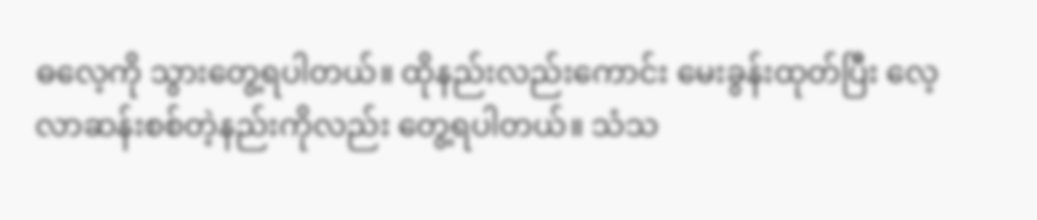ဓလေ့ကို သွားတွေ့ရပါတယ်။ ထိုနည်းလည်းကောင်း မေးခွန်းထုတ်ပြီး လေ့လာဆန်းစစ်တဲ့နည်းကိုလည်း တွေ့ရပါတယ်။ သံသ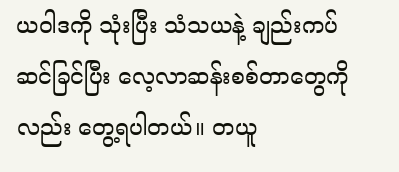ယဝါဒကို သုံးပြီး သံသယနဲ့ ချည်းကပ် ဆင်ခြင်ပြီး လေ့လာဆန်းစစ်တာတွေကိုလည်း တွေ့ရပါတယ်။ တယူ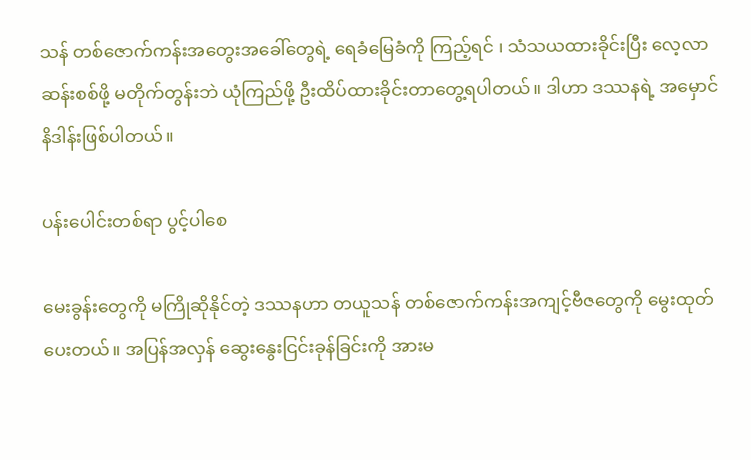သန် တစ်ဇောက်ကန်းအတွေးအခေါ်တွေရဲ့ ရေခံမြေခံကို ကြည့်ရင် ၊ သံသယထားခိုင်းပြီး လေ့လာဆန်းစစ်ဖို့ မတိုက်တွန်းဘဲ ယုံကြည်ဖို့ ဦးထိပ်ထားခိုင်းတာတွေ့ရပါတယ်။ ဒါဟာ ဒဿနရဲ့ အမှောင် နိဒါန်းဖြစ်ပါတယ်။

ပန်းပေါင်းတစ်ရာ ပွင့်ပါစေ

မေးခွန်းတွေကို မကြိုဆိုနိုင်တဲ့ ဒဿနဟာ တယူသန် တစ်ဇောက်ကန်းအကျင့်ဗီဇတွေကို မွေးထုတ်ပေးတယ်။ အပြန်အလှန် ဆွေးနွေးငြင်းခုန်ခြင်းကို အားမ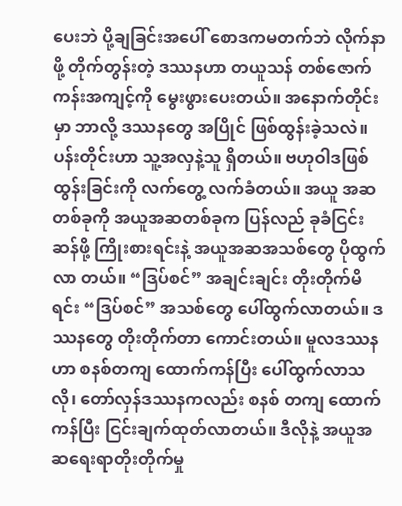ပေးဘဲ ပို့ချခြင်းအပေါ် စောဒကမတက်ဘဲ လိုက်နာဖို့ တိုက်တွန်းတဲ့ ဒဿနဟာ တယူသန် တစ်ဇောက်ကန်းအကျင့်ကို မွေးဖွားပေးတယ်။ အနောက်တိုင်းမှာ ဘာလို့ ဒဿနတွေ အပြိုင် ဖြစ်ထွန်းခဲ့သလဲ။ ပန်းတိုင်းဟာ သူ့အလှနဲ့သူ ရှိတယ်။ ဗဟုဝါဒဖြစ်ထွန်းခြင်းကို လက်တွေ့ လက်ခံတယ်။ အယူ အဆ တစ်ခုကို အယူအဆတစ်ခုက ပြန်လည် ခုခံငြင်းဆန်ဖို့ ကြိုးစားရင်းနဲ့ အယူအဆအသစ်တွေ ပိုထွက်လာ တယ်။ “ဒြပ်စင်” အချင်းချင်း တိုးတိုက်မိရင်း “ဒြပ်စင်” အသစ်တွေ ပေါ်ထွက်လာတယ်။ ဒဿနတွေ တိုးတိုက်တာ ကောင်းတယ်။ မူလဒဿနဟာ စနစ်တကျ ထောက်ကန်ပြီး ပေါ်ထွက်လာသလို၊ တော်လှန်ဒဿနကလည်း စနစ် တကျ ထောက်ကန်ပြီး ငြင်းချက်ထုတ်လာတယ်။ ဒီလိုနဲ့ အယူအဆရေးရာတိုးတိုက်မှု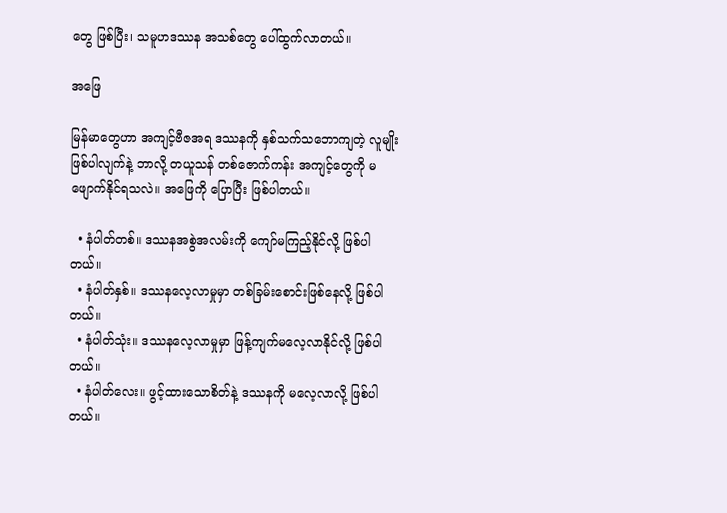တွေ ဖြစ်ပြီး၊ သမူဟဒဿန အသစ်တွေ ပေါ်ထွက်လာတယ်။

အဖြေ

မြန်မာတွေဟာ အကျင့်ဗီဇအရ ဒဿနကို နှစ်သက်သဘောကျတဲ့ လူမျိုးဖြစ်ပါလျက်နဲ့ ဘာလို့ တယူသန် တစ်ဇောက်ကန်း အကျင့်တွေကို မဖျောက်နိုင်ရသလဲ။ အဖြေကို ပြောပြီး ဖြစ်ပါတယ်။

  • နံပါတ်တစ်။ ဒဿနအစွဲအလမ်းကို ကျော်မကြည့်နိုင်လို့ ဖြစ်ပါတယ်။
  • နံပါတ်နှစ်။ ဒဿနလေ့လာမှုမှာ တစ်ခြမ်းစောင်းဖြစ်နေလို့ ဖြစ်ပါတယ်။
  • နံပါတ်သုံး။ ဒဿနလေ့လာမှုမှာ ဖြန့်ကျက်မလေ့လာနိုင်လို့ ဖြစ်ပါတယ်။
  • နံပါတ်လေး။ ဖွင့်ထားသောစိတ်နဲ့ ဒဿနကို မလေ့လာလို့ ဖြစ်ပါတယ်။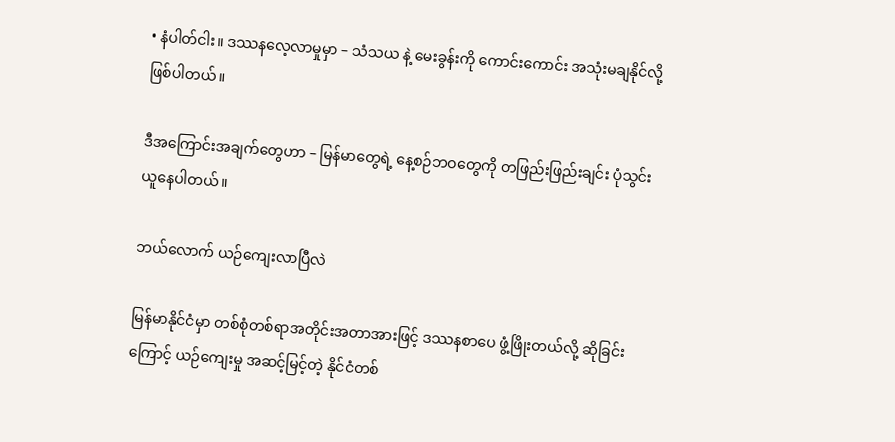• နံပါတ်ငါး။ ဒဿနလေ့လာမှုမှာ – သံသယ နဲ့ မေးခွန်းကို ကောင်းကောင်း အသုံးမချနိုင်လို့ ဖြစ်ပါတယ်။

ဒီအကြောင်းအချက်တွေဟာ – မြန်မာတွေရဲ့ နေ့စဉ်ဘဝတွေကို တဖြည်းဖြည်းချင်း ပုံသွင်းယူနေပါတယ်။

ဘယ်လောက် ယဉ်ကျေးလာပြီလဲ

မြန်မာနိုင်ငံမှာ တစ်စုံတစ်ရာအတိုင်းအတာအားဖြင့် ဒဿနစာပေ ဖွံ့ဖြိုးတယ်လို့ ဆိုခြင်းကြောင့် ယဉ်ကျေးမှု အဆင့်မြင့်တဲ့ နိုင်ငံတစ်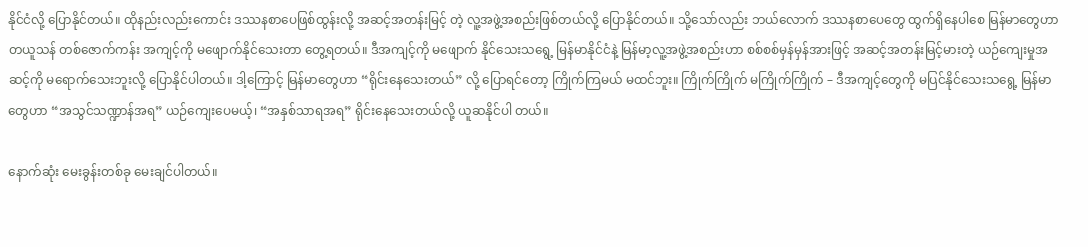နိုင်ငံလို့ ပြောနိုင်တယ်။ ထိုနည်းလည်းကောင်း ဒဿနစာပေဖြစ်ထွန်းလို့ အဆင့်အတန်းမြင့် တဲ့ လူ့အဖွဲ့အစည်းဖြစ်တယ်လို့ ပြောနိုင်တယ်။ သို့သော်လည်း ဘယ်လောက် ဒဿနစာပေတွေ ထွက်ရှိနေပါစေ မြန်မာတွေဟာ တယူသန် တစ်ဇောက်ကန်း အကျင့်ကို မဖျောက်နိုင်သေးတာ တွေ့ရတယ်။ ဒီအကျင့်ကို မဖျောက် နိုင်သေးသရွေ့ မြန်မာနိုင်ငံနဲ့ မြန်မာ့လူ့အဖွဲ့အစည်းဟာ စစ်စစ်မှန်မှန်အားဖြင့် အဆင့်အတန်းမြင့်မားတဲ့ ယဉ်ကျေးမှုအဆင့်ကို မရောက်သေးဘူးလို့ ပြောနိုင်ပါတယ်။ ဒါ့ကြောင့် မြန်မာတွေဟာ “ရိုင်းနေသေးတယ်” လို့ ပြောရင်တော့ ကြိုက်ကြမယ် မထင်ဘူး။ ကြိုက်ကြိုက် မကြိုက်ကြိုက် – ဒီအကျင့်တွေကို မပြင်နိုင်သေးသရွေ့ မြန်မာတွေဟာ “အသွင်သဏ္ဍာန်အရ” ယဉ်ကျေးပေမယ့်၊ “အနှစ်သာရအရ” ရိုင်းနေသေးတယ်လို့ ယူဆနိုင်ပါ တယ်။

နောက်ဆုံး မေးခွန်းတစ်ခု မေးချင်ပါတယ်။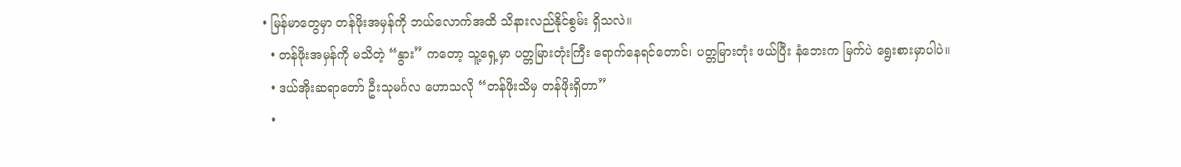• မြန်မာတွေမှာ တန်ဖိုးအမှန်ကို ဘယ်လောက်အထိ သိနားလည်နိုင်စွမ်း ရှိသလဲ။
  • တန်ဖိုးအမှန်ကို မသိတဲ့ “နွား” ကတော့ သူ့ရှေ့မှာ ပတ္တမြားတုံးကြီး ရောက်နေရင်တောင်၊ ပတ္တမြားတုံး ဖယ်ပြီး နံဘေးက မြက်ပဲ ရွေးစားမှာပါပဲ။
  • ဒယ်အိုးဆရာတော် ဦးသုမင်္ဂလ ဟောသလို “တန်ဖိုးသိမှ တန်ဖိုးရှိတာ”
  •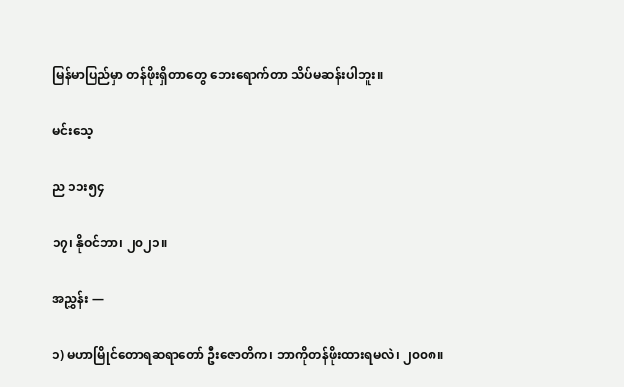မြန်မာပြည်မှာ တန်ဖိုးရှိတာတွေ ဘေးရောက်တာ သိပ်မဆန်းပါဘူး။

မင်းသေ့

ည ၁၁း၅၄

၁၇၊ နိုဝင်ဘာ၊ ၂၀၂၁။

အညွှန်း —

၁) မဟာမြိုင်တောရဆရာတော် ဦးဇောတိက၊ ဘာကိုတန်ဖိုးထားရမလဲ၊ ၂၀၀၈။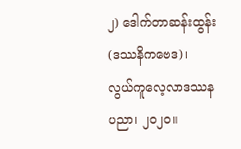၂) ဒေါက်တာဆန်းထွန်း (ဒဿနိကဗေဒ)၊ လွယ်ကူလေ့လာဒဿနပညာ၊ ၂၀၂၀။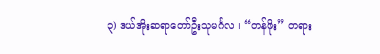၃) ဒယ်အိုးဆရာတော်ဦးသုမင်္ဂလ ၊ “တန်ဖိုး” တရား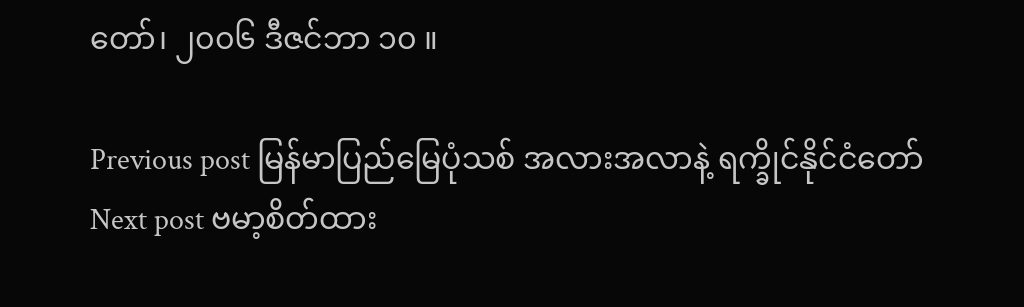တော်၊ ၂၀၀၆ ဒီဇင်ဘာ ၁၀ ။

Previous post မြန်မာပြည်မြေပုံသစ် အလားအလာနဲ့ ရက္ခိုင်နိုင်ငံတော်
Next post ဗမာ့စိတ်ထား